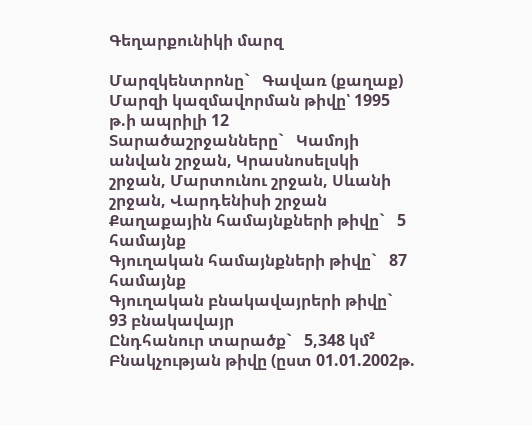Գեղարքունիկի մարզ

Մարզկենտրոնը`   Գավառ (քաղաք)
Մարզի կազմավորման թիվը՝ 1995 թ.ի ապրիլի 12
Տարածաշրջանները`   Կամոյի անվան շրջան, Կրասնոսելսկի շրջան, Մարտունու շրջան, Սևանի շրջան, Վարդենիսի շրջան
Քաղաքային համայնքների թիվը`   5 համայնք
Գյուղական համայնքների թիվը`   87 համայնք
Գյուղական բնակավայրերի թիվը`   93 բնակավայր
Ընդհանուր տարածք`   5,348 կմ²
Բնակչության թիվը (ըստ 01.01.2002թ.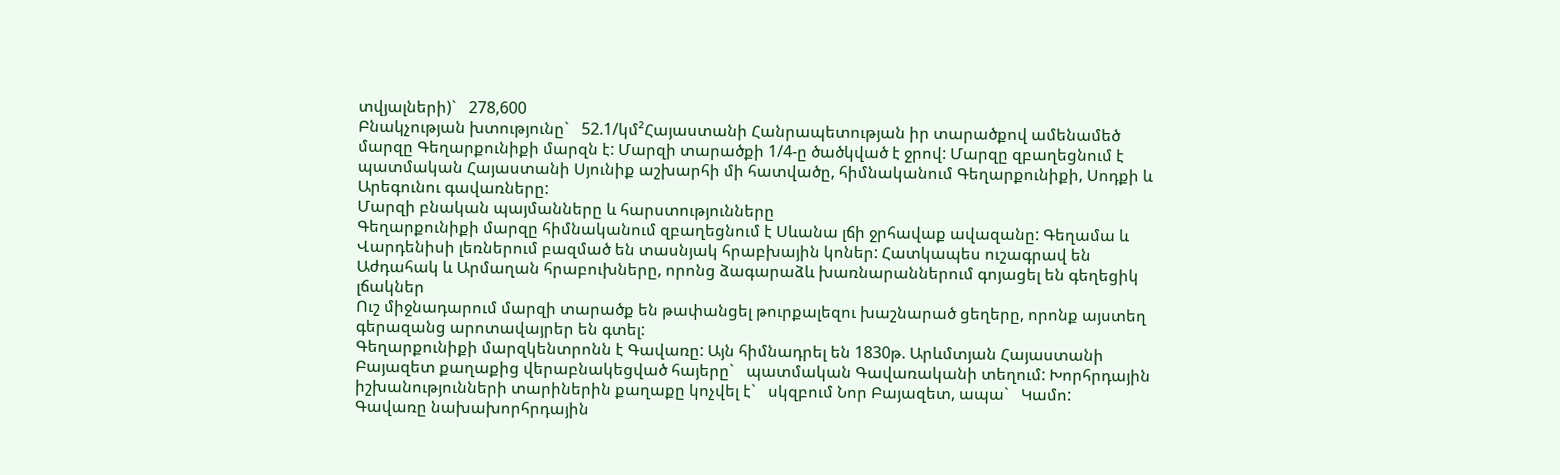տվյալների)`   278,600
Բնակչության խտությունը`   52.1/կմ²Հայաստանի Հանրապետության իր տարածքով ամենամեծ մարզը Գեղարքունիքի մարզն է: Մարզի տարածքի 1/4-ը ծածկված է ջրով: Մարզը զբաղեցնում է պատմական Հայաստանի Սյունիք աշխարհի մի հատվածը, հիմնականում Գեղարքունիքի, Սոդքի և Արեգունու գավառները:
Մարզի բնական պայմանները և հարստությունները
Գեղարքունիքի մարզը հիմնականում զբաղեցնում է Սևանա լճի ջրհավաք ավազանը: Գեղամա և Վարդենիսի լեռներում բազմած են տասնյակ հրաբխային կոներ: Հատկապես ուշագրավ են Աժդահակ և Արմաղան հրաբուխները, որոնց ձագարաձև խառնարաններում գոյացել են գեղեցիկ լճակներ
Ուշ միջնադարում մարզի տարածք են թափանցել թուրքալեզու խաշնարած ցեղերը, որոնք այստեղ գերազանց արոտավայրեր են գտել:
Գեղարքունիքի մարզկենտրոնն է Գավառը: Այն հիմնադրել են 1830թ. Արևմտյան Հայաստանի Բայազետ քաղաքից վերաբնակեցված հայերը`   պատմական Գավառականի տեղում: Խորհրդային իշխանությունների տարիներին քաղաքը կոչվել է`   սկզբում Նոր Բայազետ, ապա`   Կամո:
Գավառը նախախորհրդային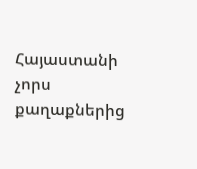Հայաստանի չորս քաղաքներից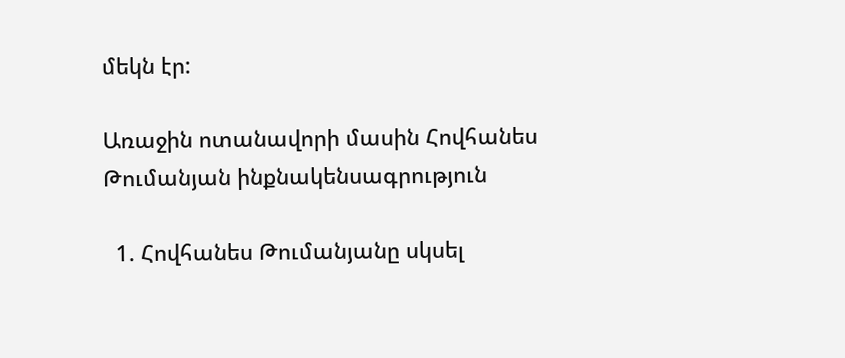մեկն էր:

Առաջին ոտանավորի մասին Հովհանես Թումանյան ինքնակենսագրություն

  1. Հովհանես Թումանյանը սկսել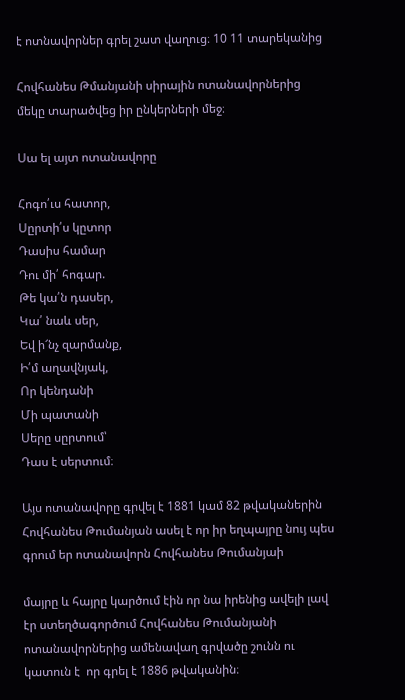է ոտնավորներ գրել շատ վաղուց։ 10 11 տարեկանից

Հովհանես Թմանյանի սիրային ոտանավորներից մեկը տարածվեց իր ընկերների մեջ։

Սա ել այտ ոտանավորը

Հոգո՛ւս հատոր,
Սըրտի՛ս կըտոր
Դասիս համար
Դու մի՛ հոգար.
Թե կա՛ն դասեր,
Կա՛ նաև սեր,
Եվ ի՜նչ զարմանք,
Ի՛մ աղավնյակ,
Որ կենդանի
Մի պատանի
Սերը սըրտում՝
Դաս է սերտում։

Այս ոտանավորը գրվել է 1881 կամ 82 թվականերին Հովհանես Թումանյան ասել է որ իր եղպայրը նույ պես գրում եր ոտանավորն Հովհանես Թումանյաի

մայրը և հայրը կարծում էին որ նա իրենից ավելի լավ էր ստեղծագործում Հովհանես Թումանյանի ոտանավորներից ամենավաղ գրվածը շունն ու կատուն է  որ գրել է 1886 թվականին։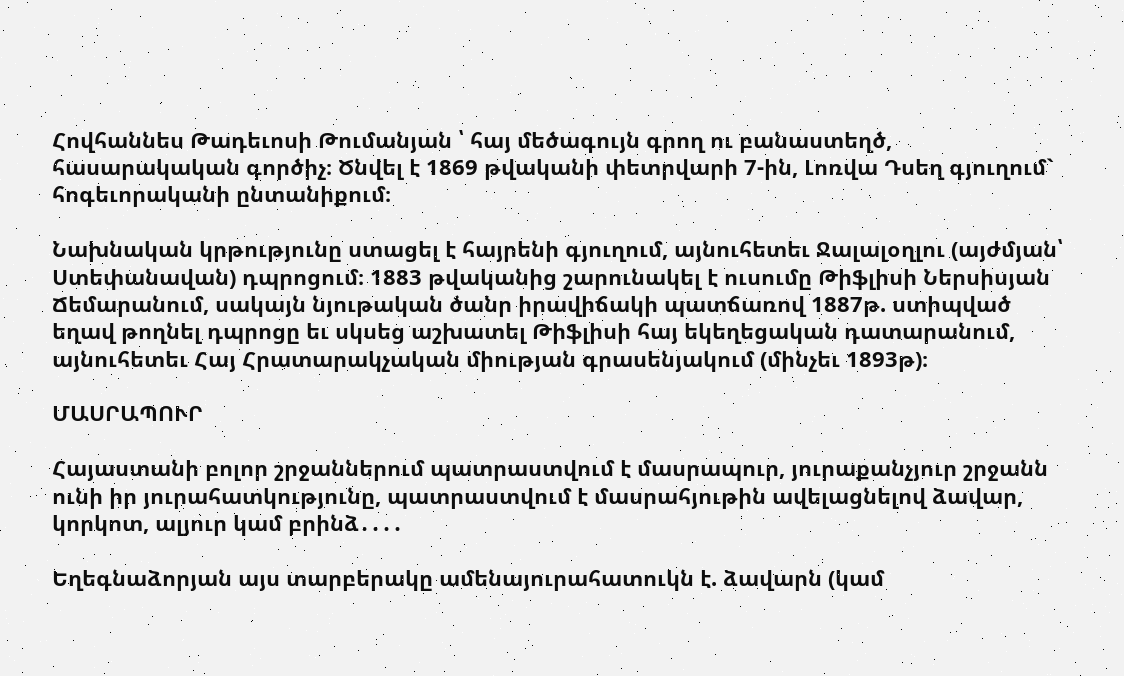Հովհաննես Թադեւոսի Թումանյան ՝ հայ մեծագույն գրող ու բանաստեղծ, հասարակական գործիչ։ Ծնվել է 1869 թվականի փետրվարի 7-ին, Լոռվա Դսեղ գյուղում` հոգեւորականի ընտանիքում։

Նախնական կրթությունը ստացել է հայրենի գյուղում, այնուհետեւ Ջալալօղլու (այժմյան՝ Ստեփանավան) դպրոցում։ 1883 թվականից շարունակել է ուսումը Թիֆլիսի Ներսիսյան Ճեմարանում, սակայն նյութական ծանր իրավիճակի պատճառով 1887թ. ստիպված եղավ թողնել դպրոցը եւ սկսեց աշխատել Թիֆլիսի հայ եկեղեցական դատարանում, այնուհետեւ Հայ Հրատարակչական միության գրասենյակում (մինչեւ 1893թ)։

ՄԱՍՐԱՊՈՒՐ

Հայաստանի բոլոր շրջաններում պատրաստվում է մասրապուր, յուրաքանչյուր շրջանն ունի իր յուրահատկությունը, պատրաստվում է մասրահյութին ավելացնելով ձավար, կորկոտ, ալյուր կամ բրինձ․․․․

Եղեգնաձորյան այս տարբերակը ամենայուրահատուկն է. ձավարն (կամ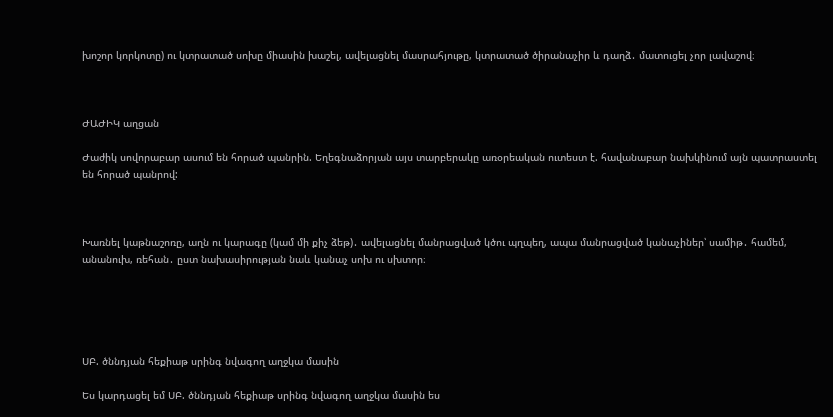խոշոր կորկոտը) ու կտրատած սոխը միասին խաշել, ավելացնել մասրահյութը, կտրատած ծիրանաչիր և դաղձ․ մատուցել չոր լավաշով։



ԺԱԺԻԿ աղցան

Ժաժիկ սովորաբար ասում են հորած պանրին. Եղեգնաձորյան այս տարբերակը առօրեական ուտեստ է. հավանաբար նախկինում այն պատրաստել են հորած պանրով:



Խառնել կաթնաշոռը, աղն ու կարագը (կամ մի քիչ ձեթ)․ ավելացնել մանրացված կծու պղպեղ, ապա մանրացված կանաչիներ՝ սամիթ․ համեմ, անանուխ, ռեհան․ ըստ նախասիրության նաև կանաչ սոխ ու սխտոր։





ՍԲ. ծննդյան հեքիաթ սրինգ նվագող աղջկա մասին

Ես կարդացել եմ ՍԲ. ծննդյան հեքիաթ սրինգ նվագող աղջկա մասին ես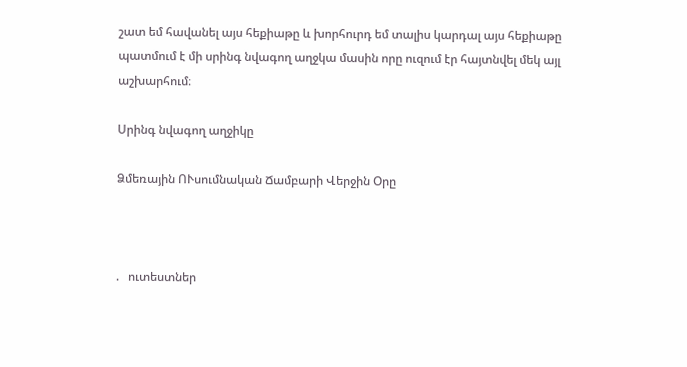շատ եմ հավանել այս հեքիաթը և խորհուրդ եմ տալիս կարդալ այս հեքիաթը պատմում է մի սրինգ նվագող աղջկա մասին որը ուզում էր հայտնվել մեկ այլ աշխարհում։

Սրինգ նվագող աղջիկը

Ձմեռային ՈՒսումնական Ճամբարի Վերջին Օրը



.   ուտեստներ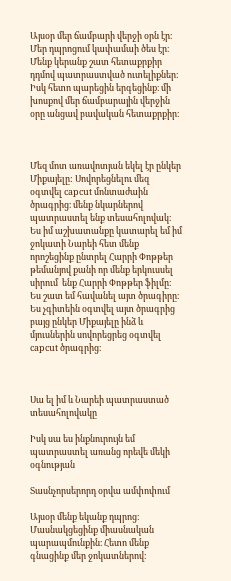Այսօր մեր ճամբարի վերջի օրն էր։ Մեր դպրոցում կափամաի ծես էր։ Մենք կերանք շատ հետաքրքիր դդմով պատրաստված ուտելիքներ։ Իսկ հետո պարեցին երգեցինք։ մի խոսքով մեր ճամբարային վերջին օրը անցավ բավական հետաքրքիր։



Մեզ մոտ առավոտյան եկել էր ընկեր Միքայելը: Սովորեցնելու մեզ օգտվել capcut մոնտաժաին ծրագրից։ մենք նկարներով պատրաստել ենք տեսահոլովակ։ Ես իմ աշխատանքը կատարել եմ իմ ջոկատի Նարեի հետ մենք որոշեցինք ընտրել Հարրի Փոթթեր թեմանյով քանի որ մենք երկուսսել սիրում  ենք Հարրի Փոթթեր ֆիլմը։ Ես շատ եմ հավանել այտ ծրագիրը։ Ես չգիտեին օգտվել այտ ծրագրից բայց ընկեր Միքայելը ինձ և մյուսներին սովորեցրեց օգտվել capcut ծրագրից։



Սա ել իմ և Նարեի պատրաստած տեսահոլովակը

Իսկ սա ես ինքնուրույն եմ պատրաստել առանց որեվե մեկի օգնության

Տասնչորսերորդ օրվա ամփոփում

Այսօր մենք եկանք դպրոց։ Մասնակցեցինք միասնական պարապմունքին։ Հետո մենք գնացինք մեր ջոկատներով։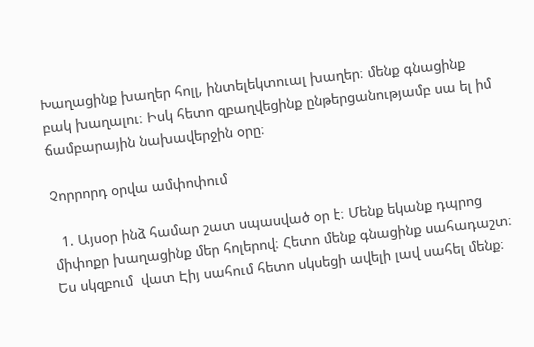Խաղացինք խաղեր հոլլ, ինտելեկտուալ խաղեր։ մենք գնացինք բակ խաղալու։ Իսկ հետո զբաղվեցինք ընթերցանությամբ սա ել իմ ճամբարային նախավերջին օրը։

Չորրորդ օրվա ամփոփում

  1. Այսօր ինձ համար շատ սպասված օր է։ Մենք եկանք դպրոց միփոքր խաղացինք մեր հոլերով։ Հետո մենք գնացինք սահադաշտ։ Ես սկզբում  վատ Էիյ սահում հետո սկսեցի ավելի լավ սահել մենք։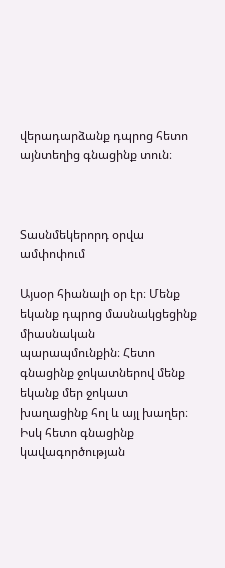վերադարձանք դպրոց հետո այնտեղից գնացինք տուն։



Տասնմեկերորդ օրվա ամփոփում

Այսօր հիանալի օր էր։ Մենք եկանք դպրոց մասնակցեցինք միասնական պարապմունքին։ Հետո գնացինք ջոկատներով մենք եկանք մեր ջոկատ խաղացինք հոլ և այլ խաղեր։ Իսկ հետո գնացինք կավագործության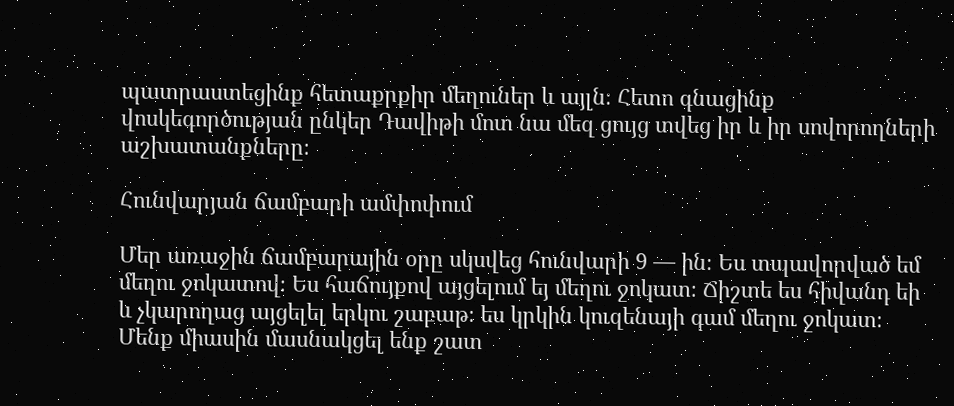պատրաստեցինք հետաքրքիր մեղուներ և այլն։ Հետո գնացինք վոսկեգործության ընկեր Դավիթի մոտ նա մեզ ցույց տվեց իր և իր սովորողների աշխատանքները։

Հունվարյան ճամբարի ամփոփում

Մեր առաջին ճամբարային օրը սկսվեց հունվարի 9 — ին։ Ես տպավորված եմ մեղու ջոկատով։ Ես հաճույքով այցելում եյ մեղու ջոկատ։ Ճիշտե ես հիվանդ եի և չկարողաց այցելել երկու շաբաթ։ ես կրկին կուզենայի գամ մեղու ջոկատ։ Մենք միասին մասնակցել ենք շատ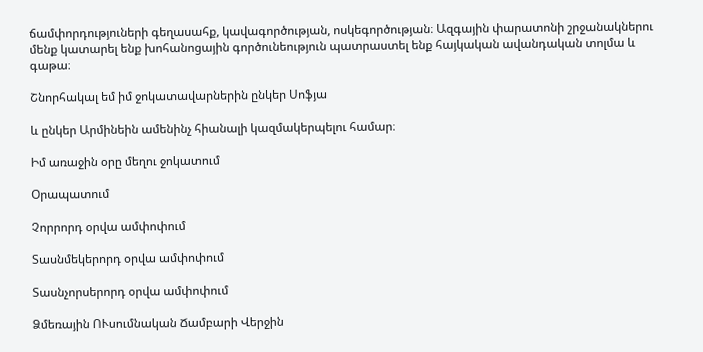ճամփորդություների գեղասահք, կավագործության, ոսկեգործության։ Ազգային փարատոնի շրջանակներու մենք կատարել ենք խոհանոցային գործունեություն պատրաստել ենք հայկական ավանդական տոլմա և գաթա։

Շնորհակալ եմ իմ ջոկատավարներին ընկեր Սոֆյա

և ընկեր Արմինեին ամենինչ հիանալի կազմակերպելու համար։

Իմ առաջին օրը մեղու ջոկատում

Օրապատում

Չորրորդ օրվա ամփոփում

Տասնմեկերորդ օրվա ամփոփում

Տասնչորսերորդ օրվա ամփոփում

Ձմեռային ՈՒսումնական Ճամբարի Վերջին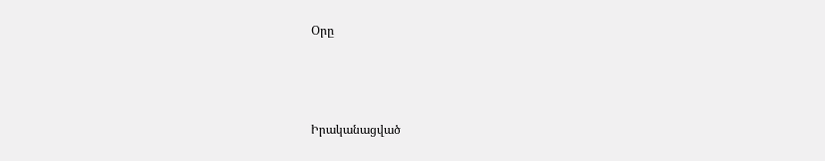Օրը



Իրականացված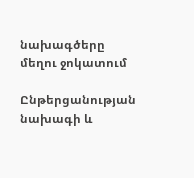նախագծերը մեղու ջոկատում

Ընթերցանության նախագի և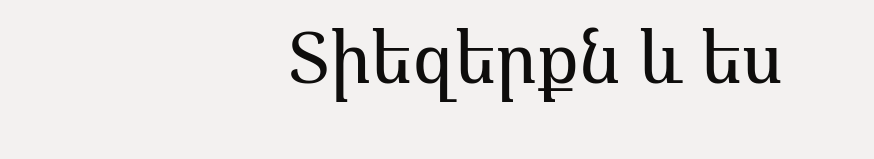Տիեզերքն և ես